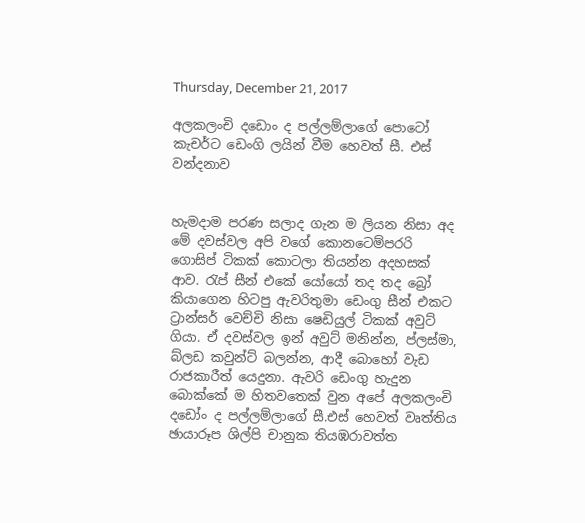Thursday, December 21, 2017

අලකලංචි දඩොං ද පල්ලම්ලාගේ පොටෝ කැචර්ට ඩෙංගි ලයින් වීම හෙවත් සී. එස් වන්දනාව


හැමදාම පරණ සලාද ගැන ම ලියන නිසා අද මේ දවස්වල අපි වගේ කොනටෙම්පරරි ගොසිප් ටිකක් කොටලා තියන්න අදහසක් ආව. රැප් සීන් එකේ යෝයෝ තද තද බ්‍රෝ කියාගෙන හිටපු ඇවරිතුමා ඩෙංගු සීන් එකට ට්‍රාන්සර් වෙච්චි නිසා ෂෙඩියුල් ටිකක් අවුට් ගියා. ඒ දවස්වල ඉන් අවුට් මනින්න, ප්ලස්මා, බ්ලඩ කවුන්ට් බලන්න, ආදී බොහෝ වැඩ රාජකාරීත් යෙදුනා. ඇවරි ඩෙංගු හැදුන බොක්කේ ම හිතවතෙක් වුන අපේ අලකලංචි දඩෝං ද පල්ලම්ලාගේ සී.එස් හෙවත් වෘත්තිය ඡායාරූප ශිල්පි චානුක තියඹරාවත්ත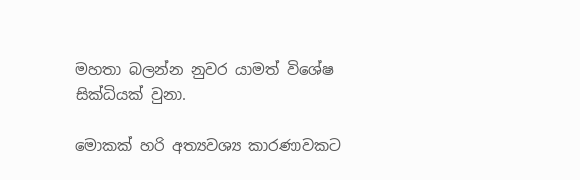මහතා බලන්න නුවර යාමත් විශේෂ සික්ධියක් වුනා.

මොකක් හරි අත්‍යවශ්‍ය කාරණාවකට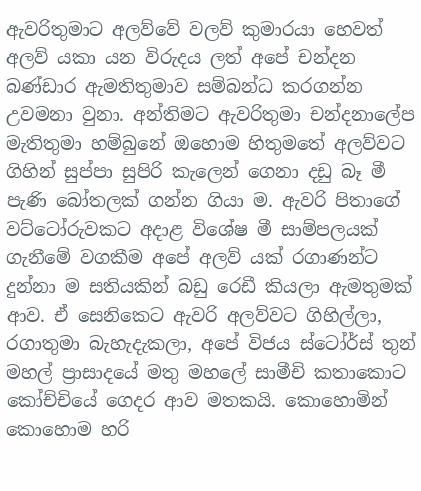ඇවරිතුමාට අලව්වේ වලව් කුමාරයා හෙවත් අලව් යකා යන විරුදය ලත් අපේ චන්දන බණ්ඩාර ඇමතිතුමාව සම්බන්ධ කරගන්න උවමනා වුනා. අන්තිමට ඇවරිතුමා චන්දනාලේප මැතිතුමා හම්බුනේ ඔහොම හිතුමතේ අලව්වට ගිහින් සුප්පා සුපිරි කැලෙන් ගෙනා දඩු බෑ මී පැණි බෝතලක් ගන්න ගියා ම. ඇවරි පිතාගේ වට්ටෝරුවකට අදාළ විශේෂ මී සාම්පලයක් ගැනීමේ වගකීම අපේ අලව් යක් රගාණන්ට දුන්නා ම සතියකින් බඩු රෙඩී කියලා ඇමතුමක් ආව. ඒ සෙනිකෙට ඇවරි අලව්වට ගිහිල්ලා, රගාතුමා බැහැදැකලා, අපේ විජය ස්ටෝර්ස් තුන් මහල් ප්‍රාසාදයේ මතු මහලේ සාමීචි කතාකොට කෝච්චියේ ගෙදර ආව මතකයි. කොහොමින් කොහොම හරි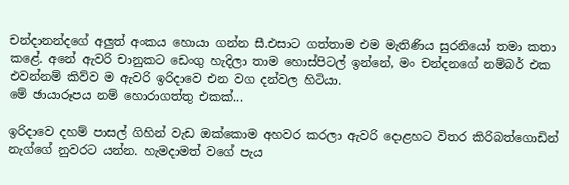චන්දානන්දගේ අලුත් අංකය හොයා ගන්න සී.එසාට ගත්තාම එම මැතිණිය සුරනියෝ තමා කතා කළේ. අනේ ඇවරි චානුකට ඩෙංගු හැදිලා තාම හොස්පිටල් ඉන්නේ, මං චන්දනගේ නම්බර් එක එවන්නම් කිව්ව ම ඇවරි ඉරිදාවෙ එන වග දන්වල හිටියා.
මේ ඡායාරූපය නම් හොරාගත්තු එකක්...

ඉරිදාවෙ දහම් පාසල් ගිහින් වැඩ ඔක්කොම අහවර කරලා ඇවරි දොළහට විතර කිරිබත්ගොඩින් නැග්ගේ නුවරට යන්න. හැමදාමත් වගේ පැය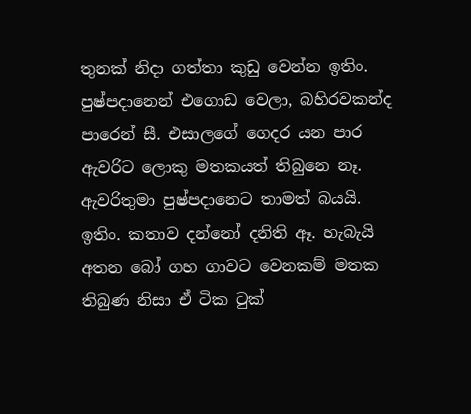තුනක් නිදා ගත්තා කුඩු වෙන්න ඉතිං. පුෂ්පදානෙන් එගොඩ වෙලා, බහිරවකන්ද පාරෙන් සී. එසාලගේ ගෙදර යන පාර ඇවරිට ලොකු මතකයත් තිබුනෙ නෑ. ඇවරිතුමා පුෂ්පදානෙට තාමත් බයයි. ඉතිං. කතාව දන්නෝ දනිති ඈ. හැබැයි අතන බෝ ගහ ගාවට වෙනකම් මතක තිබුණ නිසා ඒ ටික ටුක්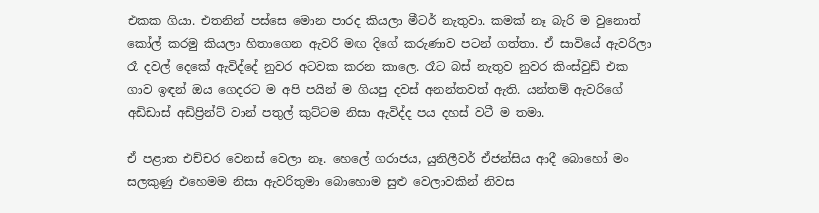එකක ගියා. එතනින් පස්සෙ මොන පාරද කියලා මීටර් නැතුවා. කමක් නෑ බැරි ම වුනොත් කෝල් කරමු කියලා හිතාගෙන ඇවරි මඟ දිගේ කරුණාව පටන් ගත්තා. ඒ සාවියේ ඇවරිලා රෑ දවල් දෙකේ ඇවිද්දේ නුවර අටවක කරන කාලෙ. රෑට බස් නැතුව නුවර කිංස්වුඩ් එක ගාව ඉඳන් ඔය ගෙදරට ම අපි පයින් ම ගියපු දවස් අනන්තවත් ඇති. යන්තම් ඇවරිගේ අඩිඩාස් අඩිප්‍රින්ට් වාන් පතුල් කුට්ටම නිසා ඇවිද්ද පය දහස් වටී ම තමා.

ඒ පළාත එච්චර වෙනස් වෙලා නෑ. හෙලේ ගරාජය, යුනිලීවර් ඒජන්සිය ආදී බොහෝ මං සලකුණු එහෙමම නිසා ඇවරිතුමා බොහොම සුළු වෙලාවකින් නිවස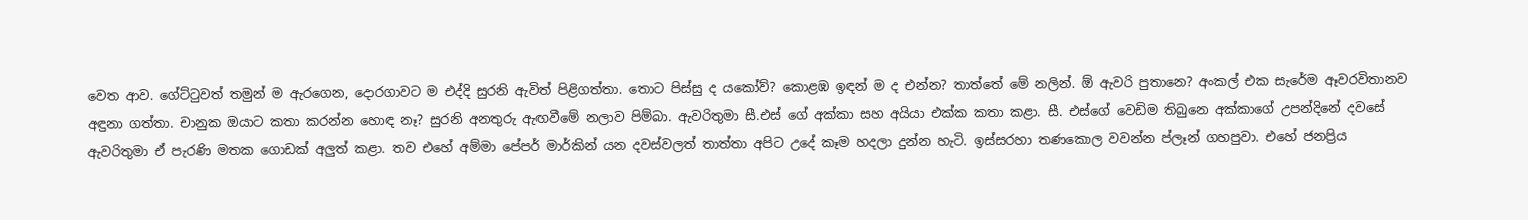වෙත ආව. ගේට්ටුවත් තමුන් ම ඇරගෙන, දොරගාවට ම එද්දි සුරනි ඇවිත් පිළිගත්තා. තොට පිස්සු ද යකෝව්? කොළඹ ඉඳන් ම ද එන්න? තාත්තේ මේ නලින්. ඕ ඇවරි පුතානෙ? අංකල් එක සැරේම ඈවරවිතානව අඳුනා ගත්තා. චානුක ඔයාට කතා කරන්න හොඳ නෑ? සුරනි අනතුරු ඇඟවීමේ නලාව පිම්බා. ඇවරිතුමා සී.එස් ගේ අක්කා සහ අයියා එක්ක කතා කළා. සී. එස්ගේ වෙඩිම තිබුනෙ අක්කාගේ උපන්දිනේ දවසේ ඇවරිතුමා ඒ පැරණි මතක ගොඩක් අලුත් කළා. තව එහේ අම්මා පේපර් මාර්කින් යන දවස්වලත් තාත්තා අපිට උදේ කෑම හදලා දුන්න හැටි. ඉස්සරහා තණකොල වවන්න ප්ලෑන් ගහපුවා. එහේ ජනප්‍රිය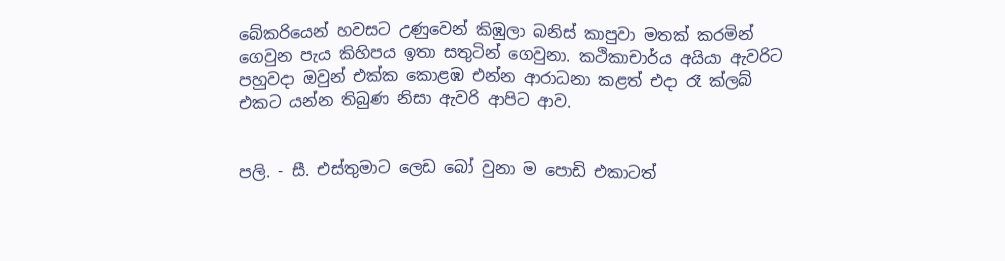බේකරියෙන් හවසට උණුවෙන් කිඹුලා බනිස් කාපුවා මතක් කරමින් ගෙවුන පැය කිහිපය ඉතා සතුටින් ගෙවුනා. කථිකාචාර්ය අයියා ඇවරිට පහුවදා ඔවුන් එක්ක කොළඹ එන්න ආරාධනා කළත් එදා රෑ ක්ලබ් එකට යන්න තිබුණ නිසා ඇවරි ආපිට ආව.


පලි. - සී. එස්තුමාට ලෙඩ බෝ වුනා ම පොඩි එකාටත්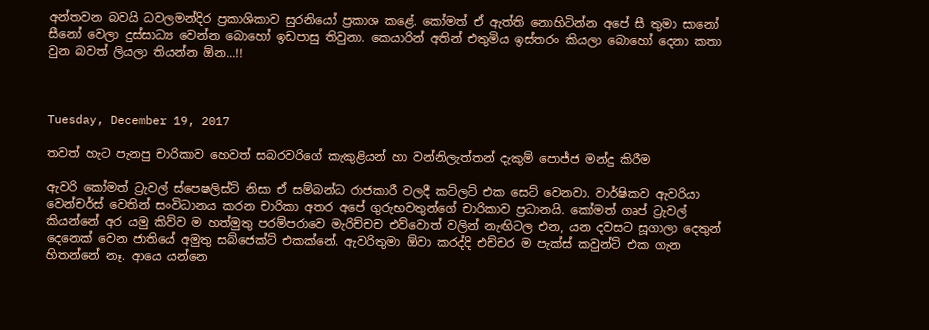අන්තවන බවයි ධවලමන්දිර ප්‍රකාශිකාව සුරනියෝ ප්‍රකාශ කළේ. කෝමත් ඒ ඇත්ති නොහිටින්න අපේ සී තුමා සානෝ සීනෝ වෙලා දුස්සාධ්‍ය වෙන්න බොහෝ ඉඩපාසු තිවුනා. කෙයාරින් අතින් එතුමිය ඉස්තරං කියලා බොහෝ දෙනා කතා වුන බවත් ලියලා තියන්න ඕන...!!



Tuesday, December 19, 2017

තවත් හැට පැනපු චාරිකාව හෙවත් සබරවරිගේ කැකුළියන් හා වන්නිලැත්තන් දැකුම් පොජ්ජ මන්දු කිරීම

ඇවරි කෝමත් ට්‍රැවල් ස්පෙෂලිස්ට් නිසා ඒ සම්බන්ධ රාජකාරී වලදී කට්ලට් එක සෙට් වෙනවා. වාර්ෂිකව ඇවරියා වෙන්චර්ස් වෙතින් සංවිධානය කරන චාරිකා අතර අපේ ගුරුභවතුන්ගේ චාරිකාව ප්‍රධානයි. කෝමත් ගෘප් ට්‍රැවල් කියන්නේ අර යමු කිව්ව ම හත්මුතු පරම්පරාවෙ මැරිච්චච එව්වොත් වලින් නැඟිටල එන, යන දවසට සූගාලා දෙතුන් දෙනෙක් වෙන ජාතියේ අමුතු සබ්ජෙක්ට් එකක්නේ. ඇවරිතුමා ඕවා කරද්දි එච්චර ම පැක්ස් කවුන්ට් එක ගැන හිතන්නේ නෑ. ආයෙ යන්නෙ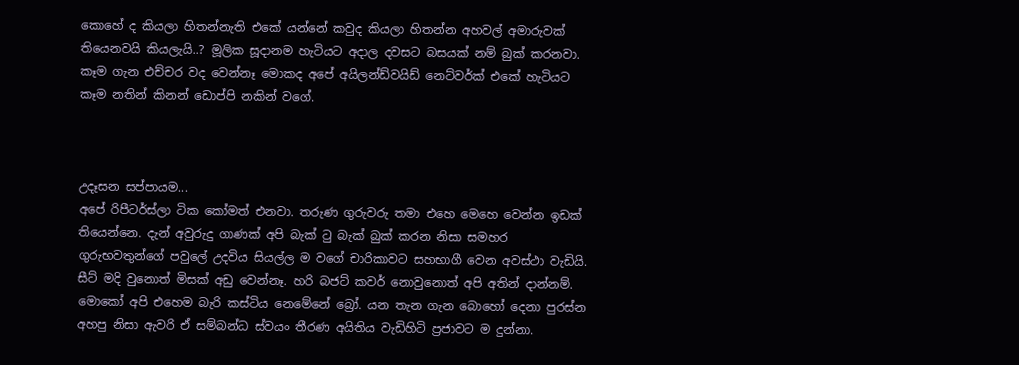කොහේ ද කියලා හිතන්නැති එකේ යන්නේ කවුද කියලා හිතන්න අහවල් අමාරුවක් තියෙනවයි කියලැයි..? මූලික සූදානම හැටියට අදාල දවසට බසයක් නම් බුක් කරනවා. කෑම ගැන එච්චර වද වෙන්නෑ මොකද අපේ අයිලන්ඩ්වයිඩ් නෙට්වර්ක් එකේ හැටියට කෑම නතින් කිනන් ඩොප්පි නකින් වගේ.



උදෑසන සප්පායම...
අපේ රිපීටර්ස්ලා ටික කෝමත් එනවා. තරුණ ගුරුවරු තමා එහෙ මෙහෙ වෙන්න ඉඩක් තියෙන්නෙ. දැන් අවුරුදු ගාණක් අපි බැක් ටු බැක් බුක් කරන නිසා සමහර ගුරුභවතුන්ගේ පවුලේ උදවිය සියල්ල ම වගේ චාරිකාවට සහභාගී වෙන අවස්ථා වැඩියි. සීට් මදි වුනොත් මිසක් අඩු වෙන්නෑ. හරි බජට් කවර් නොවුනොත් අපි අතින් දාන්නම්. මොකෝ අපි එහෙම බැරි කස්ටිය නෙමේනේ බ්‍රෝ. යන තැන ගැන බොහෝ දෙනා පුරස්න අහපු නිසා ඇවරි ඒ සම්බන්ධ ස්වයං තීරණ අයිතිය වැඩිහිටි ප්‍රජාවට ම දුන්නා.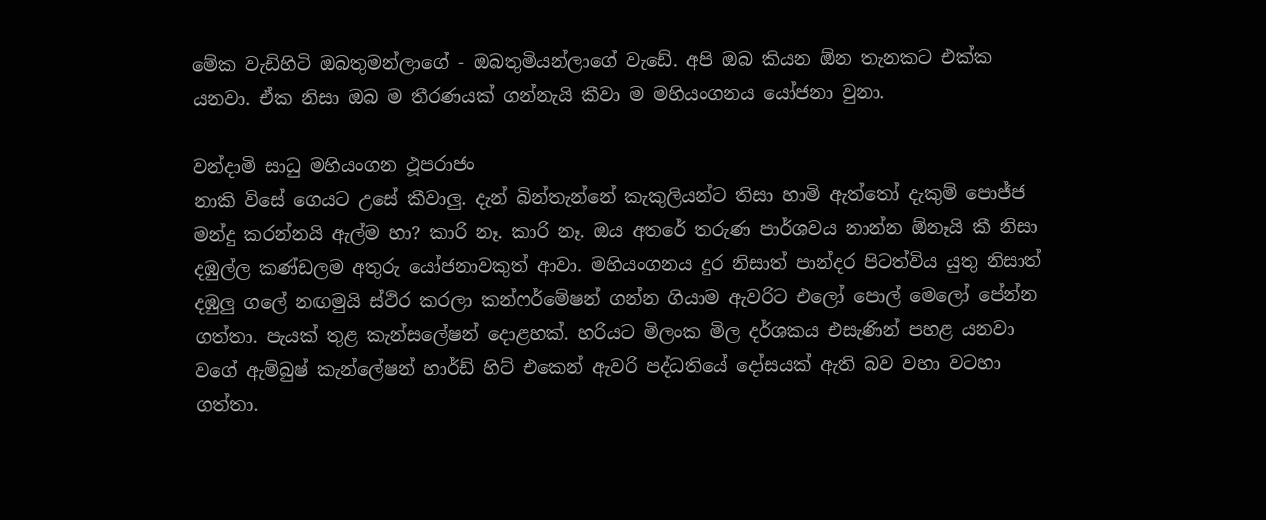මේක වැඩිහිටි ඔබතුමන්ලාගේ - ඔබතුමියන්ලාගේ වැඩේ. අපි ඔබ කියන ඕන තැනකට එක්ක යනවා. ඒක නිසා ඔබ ම තීරණයක් ගන්නැයි කීවා ම මහියංගනය යෝජනා වුනා.

වන්දාමි සාධු මහියංගන ථූපරාජං
නාකි විසේ ගෙයට උසේ කීවාලු. දැන් බින්තැන්නේ කැකුලියන්ට තිසා හාමි ඇත්තෝ දැකුම් පොජ්ජ මන්දු කරන්නයි ඇල්ම හා? කාරි නෑ. කාරි නෑ. ඔය අතරේ තරුණ පාර්ශවය නාන්න ඕනෑයි කී නිසා දඹුල්ල කණ්ඩලම අතුරු යෝජනාවකුත් ආවා. මහියංගනය දුර නිසාත් පාන්දර පිටත්විය යුතු නිසාත් දඹුලු ගලේ නඟමුයි ස්ථිර කරලා කන්ෆර්මේෂන් ගන්න ගියාම ඇවරිට එලෝ පොල් මෙලෝ පේන්න ගත්තා. පැයක් තුළ කැන්සලේෂන් දොළහක්. හරියට මිලංක මිල දර්ශකය එසැණින් පහළ යනවා වගේ ඇම්බුෂ් කැන්ලේෂන් හාර්ඩ් හිට් එකෙන් ඇවරි පද්ධතියේ දෝසයක් ඇති බව වහා වටහා ගත්තා.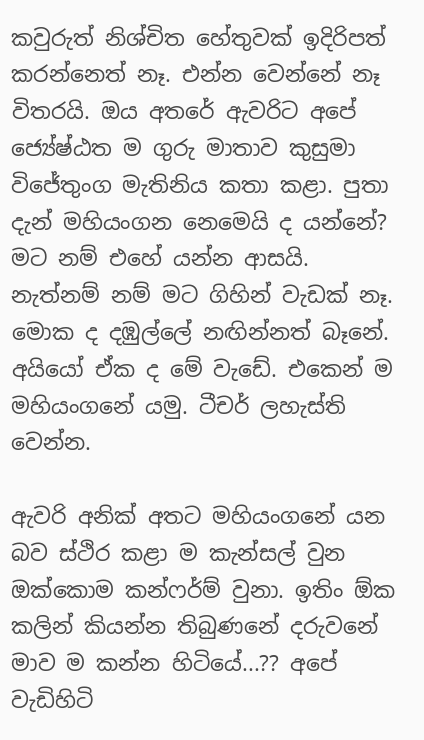කවුරුත් නිශ්චිත හේතුවක් ඉදිරිපත් කරන්නෙත් නෑ. එන්න වෙන්නේ නෑ විතරයි. ඔය අතරේ ඇවරිට අපේ ජ්‍යේෂ්ඨත ම ගුරු මාතාව කුසුමා විජේතුංග මැතිනිය කතා කළා. පුතා දැන් මහියංගන නෙමෙයි ද යන්නේ? මට නම් එහේ යන්න ආසයි. නැත්නම් නම් මට ගිහින් වැඩක් නෑ. මොක ද දඹුල්ලේ නඟින්නත් බෑනේ. අයියෝ ඒක ද මේ වැඩේ. එකෙන් ම මහියංගනේ යමු. ටීචර් ලහැස්ති වෙන්න.

ඇවරි අනික් අතට මහියංගනේ යන බව ස්ථිර කළා ම කැන්සල් වුන ඔක්කොම කන්ෆර්ම් වුනා. ඉතිං ඕක කලින් කියන්න තිබුණනේ දරුවනේ මාව ම කන්න හිටියේ...?? අපේ වැඩිහිටි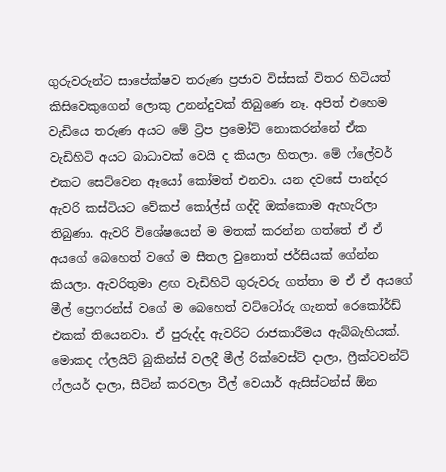ගුරුවරුන්ට සාපේක්ෂව තරුණ ප්‍රජාව විස්සක් විතර හිටියත් කිසිවෙකුගෙන් ලොකු උනන්දුවක් තිබුණෙ නෑ. අපිත් එහෙම වැඩියෙ තරුණ අයට මේ ට්‍රිප ප්‍රමෝට් නොකරන්නේ ඒක වැඩිහිටි අයට බාධාවක් වෙයි ද කියලා හිතලා. මේ ෆ්ලේවර් එකට සෙට්වෙන ඈයෝ කෝමත් එනවා. යන දවසේ පාන්දර ඇවරි කස්ටියට වේකප් කෝල්ස් ගද්දි ඔක්කොම ඇහැරිලා තිබුණා. ඇවරි විශේෂයෙන් ම මතක් කරන්න ගත්තේ ඒ ඒ අයගේ බෙහෙත් වගේ ම සීතල වුනොත් ජර්සියක් ගේන්න කියලා. ඇවරිතුමා ළඟ වැඩිහිටි ගුරුවරු ගත්තා ම ඒ ඒ අයගේ මීල් ප්‍රෙෆරන්ස් වගේ ම බෙහෙත් වට්ටෝරු ගැනත් රෙකෝර්ඩ් එකක් තියෙනවා. ඒ පුරුද්ද ඇවරිට රාජකාරීමය ඇබ්බැහියක්. මොකද ෆ්ලයිට් බුකින්ස් වලදී මීල් රික්වෙස්ට් දාලා, ෆ්‍රීක්ටවන්ට් ෆ්ලයර් දාලා, සීටින් කරවලා වීල් වෙයාර් ඇසිස්ටන්ස් ඕන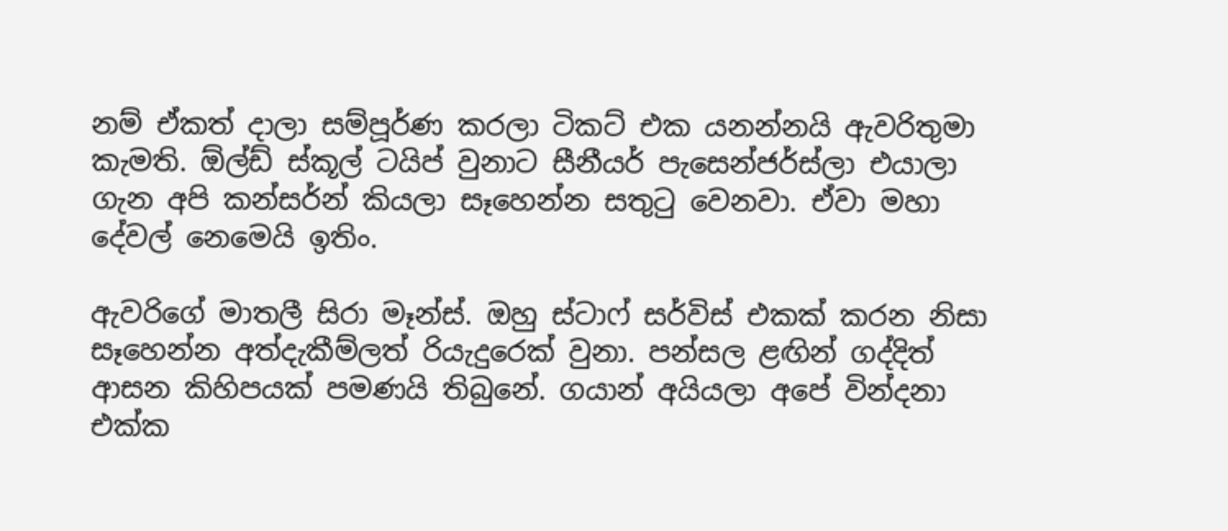නම් ඒකත් දාලා සම්පූර්ණ කරලා ටිකට් එක යනන්නයි ඇවරිතුමා කැමති. ඕල්ඩ් ස්කූල් ටයිප් වුනාට සීනීයර් පැසෙන්ජර්ස්ලා එයාලා ගැන අපි කන්සර්න් කියලා සෑහෙන්න සතුටු වෙනවා. ඒවා මහා දේවල් නෙමෙයි ඉතිං.

ඇවරිගේ මාතලී සිරා මෑන්ස්. ඔහු ස්ටාෆ් සර්විස් එකක් කරන නිසා සෑහෙන්න අත්දැකීම්ලත් රියැදුරෙක් වුනා. පන්සල ළඟින් ගද්දිත් ආසන කිහිපයක් පමණයි තිබුනේ. ගයාන් අයියලා අපේ වින්දනා එක්ක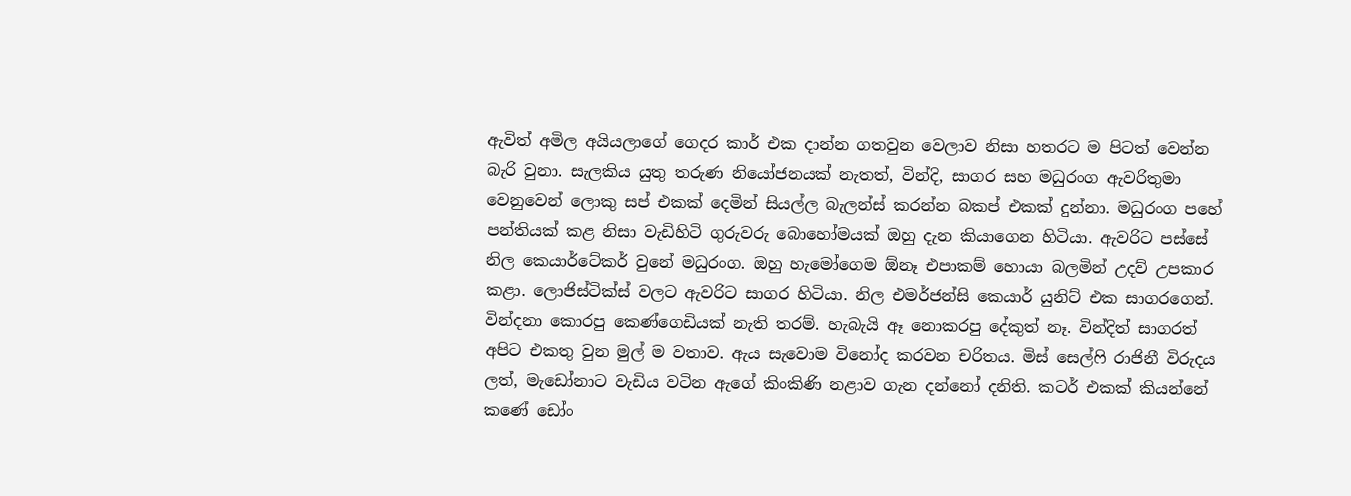ඇවිත් අමිල අයියලාගේ ගෙදර කාර් එක දාන්න ගතවුන වෙලාව නිසා හතරට ම පිටත් වෙන්න බැරි වුනා. සැලකිය යුතු තරුණ නියෝජනයක් නැතත්, වින්දි, සාගර සහ මධුරංග ඇවරිතුමා වෙනුවෙන් ලොකු සප් එකක් දෙමින් සියල්ල බැලන්ස් කරන්න බකප් එකක් දුන්නා. මධුරංග පහේ පන්තියක් කළ නිසා වැඩිහිටි ගුරුවරු බොහෝමයක් ඔහු දැන කියාගෙන හිටියා. ඇවරිට පස්සේ නිල කෙයාර්ටේකර් වුනේ මධුරංග. ඔහු හැමෝගෙම ඕනෑ එපාකම් හොයා බලමින් උදව් උපකාර කළා. ලොජිස්ටික්ස් වලට ඇවරිට සාගර හිටියා. නිල එමර්ජන්සි කෙයාර් යුනිට් එක සාගරගෙන්. වින්දනා කොරපු කෙණ්ගෙඩියක් නැති තරම්. හැබැයි ඈ නොකරපු දේකුත් නෑ. වින්දිත් සාගරත් අපිට එකතු වුන මුල් ම වතාව. ඇය සැවොම විනෝද කරවන චරිතය. මිස් සෙල්ෆි රාජිනී විරුදය ලත්, මැඩෝනාට වැඩිය වටින ඇගේ කිංකිණි නළාව ගැන දන්නෝ දනිති. කටර් එකක් කියන්නේ කණේ ඩෝං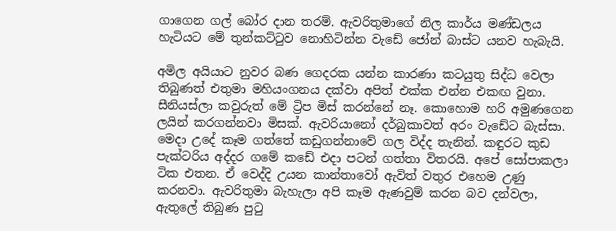ගාගෙන ගල් බෝර දාන තරම්. ඇවරිතුමාගේ නිල කාර්ය මණ්ඩලය හැටියට මේ තුන්කට්ටුව නොහිටින්න වැඩේ ජෝන් බාස්ට යනව හැබැයි.

අමිල අයියාට නුවර බණ ගෙදරක යන්න කාරණා කටයුතු සිද්ධ වෙලා තිබුණත් එතුමා මහියංගනය දක්වා අපිත් එක්ක එන්න එකඟ වුනා. සීනියස්ලා කවුරුත් මේ ට්‍රිප මිස් කරන්නේ නෑ. කොහොම හරි අමුණගෙන ලයින් කරගන්නවා මිසක්. ඇවරියානෝ දර්බුකාවත් අරං වැඩේට බැස්සා. මෙදා උදේ කෑම ගත්තේ කඩුගන්නාවේ ගල විද්ද තැනින්. කඳුරට කුඩ පැක්ටරිය අද්දර ගමේ කඩේ එදා පටන් ගත්තා විතරයි. අපේ සෝපාකලා ටික එතන. ඒ වෙද්දි උයන කාන්තාවෝ ඇවිත් වතුර එහෙම උණු කරනවා. ඇවරිතුමා බැහැලා අපි කෑම ඇණවුම් කරන බව දන්වලා, ඇතුලේ තිබුණ පුටු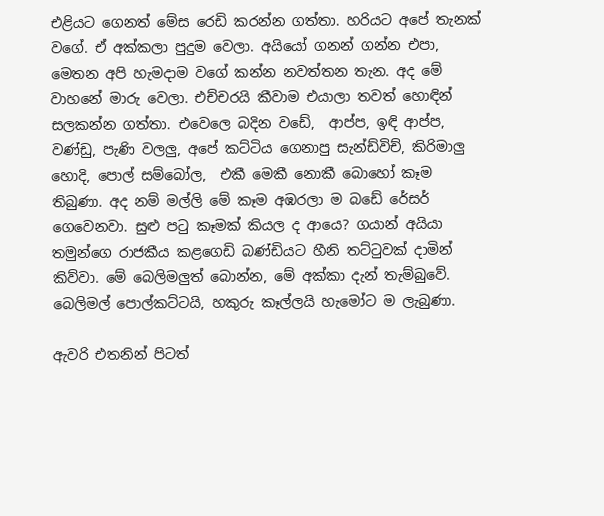එළියට ගෙනත් මේස රෙඩි කරන්න ගත්තා. හරියට අපේ තැනක් වගේ. ඒ අක්කලා පුදුම වෙලා. අයියෝ ගනන් ගන්න එපා, මෙතන අපි හැමදාම වගේ කන්න නවත්තන තැන. අද මේ වාහනේ මාරු වෙලා. එච්චරයි කීවාම එයාලා තවත් හොඳින් සලකන්න ගත්තා. එවෙලෙ බදින වඩේ,  ආප්ප, ඉඳි ආප්ප, වණ්ඩු, පැණි වලලු, අපේ කට්ටිය ගෙනාපු සැන්ඩ්විච්, කිරිමාලු හොදි, පොල් සම්බෝල,  එකී මෙකී නොකී බොහෝ කෑම තිබුණා. අද නම් මල්ලි මේ කෑම අඹරලා ම බඩේ රේසර් ගෙවෙනවා. සුළු පටු කෑමක් කියල ද ආයෙ? ගයාන් අයියා තමුන්ගෙ රාජකීය කළගෙඩි බණ්ඩියට හීනි තට්ටුවක් දාමින් කිව්වා. මේ බෙලිමලුත් බොන්න, මේ අක්කා දැන් තැම්බුවේ. බෙලිමල් පොල්කට්ටයි, හකුරු කෑල්ලයි හැමෝට ම ලැබුණා.

ඇවරි එතනින් පිටත්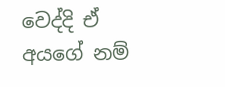වෙද්දි ඒ අයගේ නම්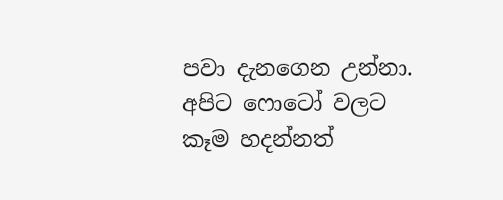පවා දැනගෙන උන්නා. අපිට ෆොටෝ වලට කෑම හදන්නත්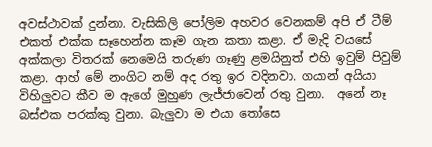අවස්ථාවක් දුන්නා. වැසිකිලි පෝලිම අහවර වෙනකම් අපි ඒ ටීම් එකත් එක්ක සෑහෙන්න කෑම ගැන කතා කළා. ඒ මැදි වයසේ අක්කලා විතරක් නෙමෙයි තරුණ ගෑණු ළමයිනුත් එහි ඉවුම් පිවුම් කළා. ආහ් මේ නංගිට නම් අද රතු ඉර වදිනවා. ගයාන් අයියා විහිලුවට කීව ම ඇගේ මුහුණ ලැජ්ජාවෙන් රතු වුනා.  අනේ නෑ බස්එක පරක්කු වුනා. බැලුවා ම එයා තෝසෙ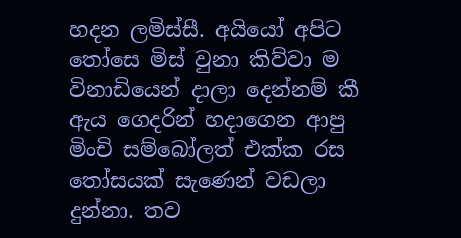හදන ලමිස්සී. අයියෝ අපිට තෝසෙ මිස් වුනා කිව්වා ම විනාඩියෙන් දාලා දෙන්නම් කී ඇය ගෙදරින් හදාගෙන ආපු මිංචි සම්බෝලත් එක්ක රස තෝසයක් සැණෙන් වඩලා දුන්නා. තව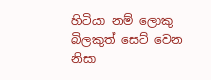හිටියා නම් ලොකු බිලකුත් සෙට් වෙන නිසා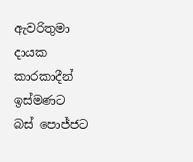ඇවරිතුමා දායක කාරකාදීන් ඉස්මණට බස් පොජ්ජට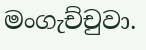මංගැච්චුවා.